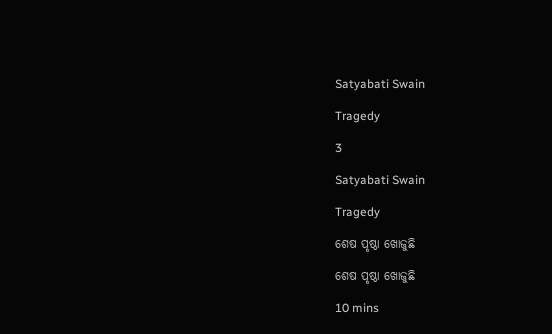Satyabati Swain

Tragedy

3

Satyabati Swain

Tragedy

ଶେଷ ପୃଷ୍ଠା ଖୋଜୁଛି

ଶେଷ ପୃଷ୍ଠା ଖୋଜୁଛି

10 mins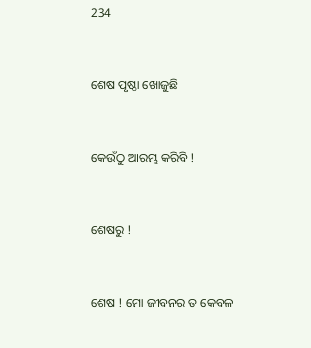234


ଶେଷ ପୃଷ୍ଠା ଖୋଜୁଛି


କେଉଁଠୁ ଆରମ୍ଭ କରିବି !


ଶେଷରୁ !


ଶେଷ ! ମୋ ଜୀବନର ତ କେବଳ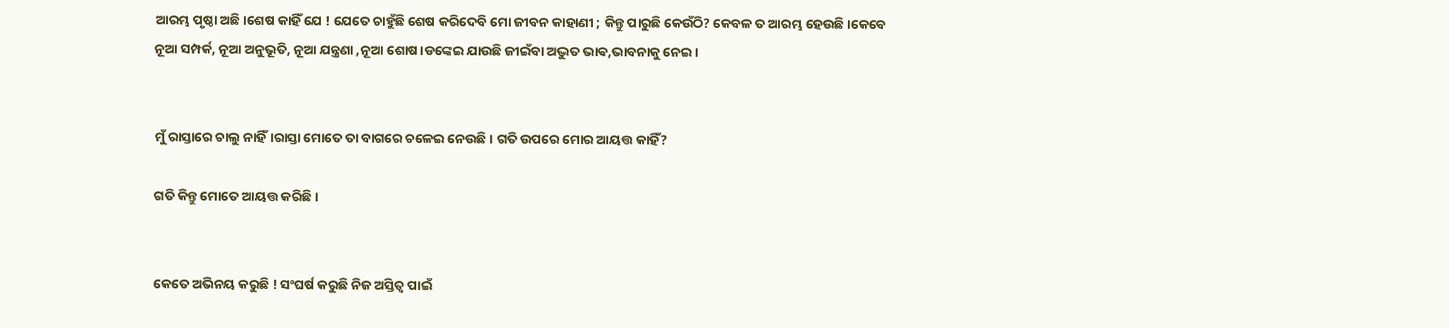ଆରମ୍ଭ ପୃଷ୍ଠା ଅଛି।ଶେଷ କାହିଁ ଯେ ! ଯେତେ ଚାହୁଁଛି ଶେଷ କରିଦେବି ମୋ ଜୀବନ କାହାଣୀ ; କିନ୍ତୁ ପାରୁଛି କେଉଁଠି? କେବଳ ତ ଆରମ୍ଭ ହେଉଛି ।କେବେ ନୂଆ ସମ୍ପର୍କ, ନୂଆ ଅନୁଭୂତି, ନୂଆ ଯନ୍ତ୍ରଣା ,ନୂଆ ଶୋଷ।ଡଙ୍କେଇ ଯାଉଛି ଜୀଇଁବା ଅଦ୍ଭୁତ ଭାଵ,ଭାବନାକୁ ନେଇ।


ମୁଁ ରାସ୍ତାରେ ଚାଲୁ ନାହିଁ।ରାସ୍ତା ମୋତେ ତା ବାଗରେ ଚଳେଇ ନେଉଛି। ଗତି ଉପରେ ମୋର ଆୟତ୍ତ କାହିଁ?

ଗତି କିନ୍ତୁ ମୋତେ ଆୟତ୍ତ କରିଛି।


କେତେ ଅଭିନୟ କରୁଛି ! ସଂଘର୍ଷ କରୁଛି ନିଜ ଅସ୍ତିତ୍ୱ ପାଇଁ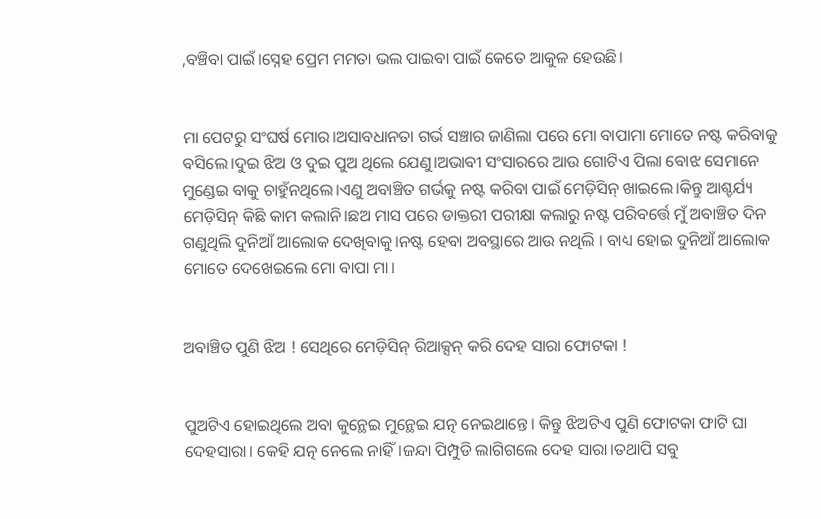,ବଞ୍ଚିବା ପାଇଁ।ସ୍ନେହ ପ୍ରେମ ମମତା ଭଲ ପାଇବା ପାଇଁ କେତେ ଆକୁଳ ହେଉଛି।


ମା ପେଟରୁ ସଂଘର୍ଷ ମୋର।ଅସାବଧାନତା ଗର୍ଭ ସଞ୍ଚାର ଜାଣିଲା ପରେ ମୋ ବାପାମା ମୋତେ ନଷ୍ଟ କରିବାକୁ ବସିଲେ।ଦୁଇ ଝିଅ ଓ ଦୁଇ ପୁଅ ଥିଲେ ଯେଣୁ।ଅଭାବୀ ସଂସାରରେ ଆଉ ଗୋଟିଏ ପିଲା ବୋଝ ସେମାନେ ମୁଣ୍ଡେଇ ବାକୁ ଚାହୁଁନଥିଲେ।ଏଣୁ ଅବାଞ୍ଚିତ ଗର୍ଭକୁ ନଷ୍ଟ କରିବା ପାଇଁ ମେଡ଼ିସିନ୍ ଖାଇଲେ।କିନ୍ତୁ ଆଶ୍ଚର୍ଯ୍ୟ ମେଡ଼ିସିନ୍ କିଛି କାମ କଲାନି।ଛଅ ମାସ ପରେ ଡାକ୍ତରୀ ପରୀକ୍ଷା କଲାରୁ ନଷ୍ଟ ପରିବର୍ତ୍ତେ ମୁଁ ଅବାଞ୍ଚିତ ଦିନ ଗଣୁଥିଲି ଦୁନିଆଁ ଆଲୋକ ଦେଖିବାକୁ।ନଷ୍ଟ ହେବା ଅବସ୍ଥାରେ ଆଉ ନଥିଲି । ବାଧ୍ୟ ହୋଇ ଦୁନିଆଁ ଆଲୋକ ମୋତେ ଦେଖେଇଲେ ମୋ ବାପା ମା।


ଅବାଞ୍ଚିତ ପୁଣି ଝିଅ ! ସେଥିରେ ମେଡ଼ିସିନ୍ ରିଆକ୍ସନ୍ କରି ଦେହ ସାରା ଫୋଟକା !


ପୁଅଟିଏ ହୋଇଥିଲେ ଅବା କୁନ୍ଥେଇ ମୁନ୍ଥେଇ ଯତ୍ନ ନେଇଥାନ୍ତେ। କିନ୍ତୁ ଝିଅଟିଏ ପୁଣି ଫୋଟକା ଫାଟି ଘା ଦେହସାରା। କେହି ଯତ୍ନ ନେଲେ ନାହିଁ।ଜନ୍ଦା ପିମ୍ପୁଡି ଲାଗିଗଲେ ଦେହ ସାରା।ତଥାପି ସବୁ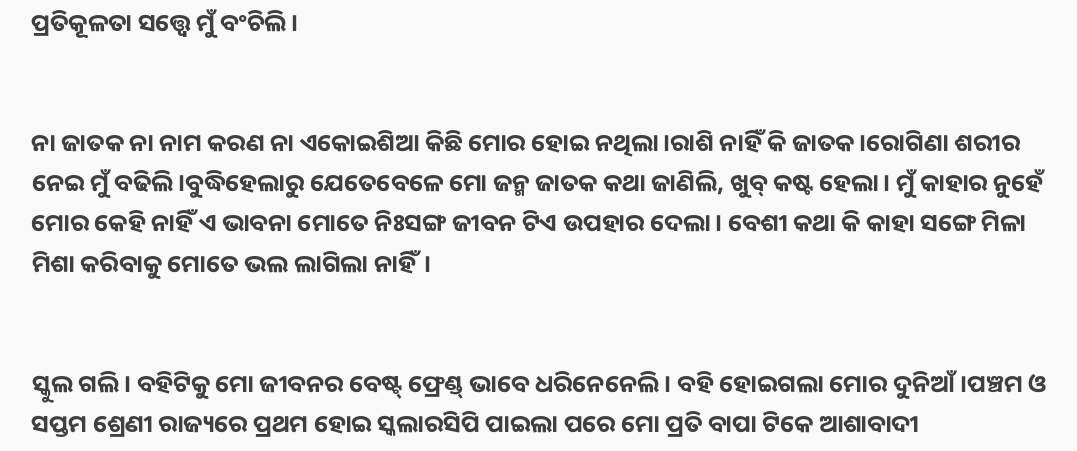ପ୍ରତିକୂଳତା ସତ୍ତ୍ୱେ ମୁଁ ବଂଚିଲି।


ନା ଜାତକ ନା ନାମ କରଣ ନା ଏକୋଇଶିଆ କିଛି ମୋର ହୋଇ ନଥିଲା।ରାଶି ନାହିଁ କି ଜାତକ।ରୋଗିଣା ଶରୀର ନେଇ ମୁଁ ବଢିଲି।ବୁଦ୍ଧିହେଲାରୁ ଯେତେବେଳେ ମୋ ଜନ୍ମ ଜାତକ କଥା ଜାଣିଲି, ଖୁବ୍ କଷ୍ଟ ହେଲା। ମୁଁ କାହାର ନୁହେଁ ମୋର କେହି ନାହିଁ ଏ ଭାବନା ମୋତେ ନିଃସଙ୍ଗ ଜୀବନ ଟିଏ ଉପହାର ଦେଲା। ବେଶୀ କଥା କି କାହା ସଙ୍ଗେ ମିଳା ମିଶା କରିବାକୁ ମୋତେ ଭଲ ଲାଗିଲା ନାହିଁ।


ସ୍କୁଲ ଗଲି। ବହିଟିକୁ ମୋ ଜୀବନର ବେଷ୍ଟ୍ ଫ୍ରେଣ୍ଡ୍ ଭାବେ ଧରିନେନେଲି। ବହି ହୋଇଗଲା ମୋର ଦୁନିଆଁ।ପଞ୍ଚମ ଓ ସପ୍ତମ ଶ୍ରେଣୀ ରାଜ୍ୟରେ ପ୍ରଥମ ହୋଇ ସ୍କଲାରସିପି ପାଇଲା ପରେ ମୋ ପ୍ରତି ବାପା ଟିକେ ଆଶାବାଦୀ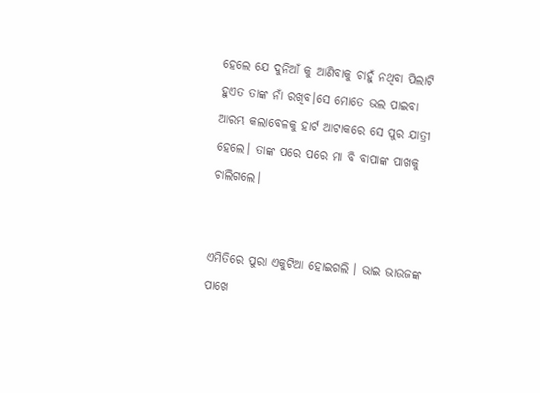ହେଲେ ଯେ ଦୁନିଆଁ କୁ ଆଣିବାକୁ ଚାହୁଁ ନଥିବା ପିଲାଟି ହୁଏତ ତାଙ୍କ ନାଁ ରଖିବ।ସେ ମୋତେ ଭଲ ପାଇବା ଆରମ୍ଭ କଲାବେଳକୁ ହାର୍ଟ ଆଟାକରେ ସେ ପୁର ଯାତ୍ରୀ ହେଲେ। ତାଙ୍କ ପରେ ପରେ ମା ବି ବାପାଙ୍କ ପାଖକୁ ଚାଲିଗଲେ।


ଏମିତିରେ ପୁରା ଏକୁଟିଆ ହୋଇଗଲି । ଭାଇ ଭାଉଜଙ୍କ ପାଖେ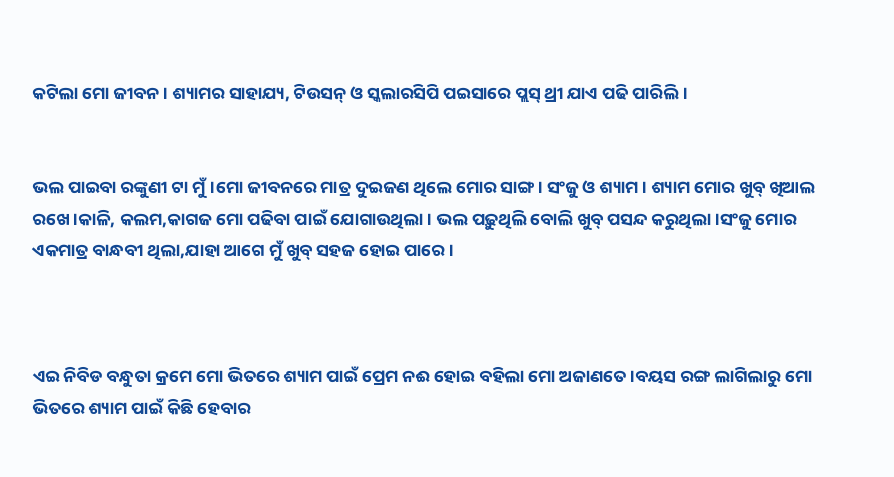କଟିଲା ମୋ ଜୀବନ। ଶ୍ୟାମର ସାହାଯ୍ୟ, ଟିଉସନ୍ ଓ ସ୍କଲାରସିପି ପଇସାରେ ପ୍ଲସ୍ ଥ୍ରୀ ଯାଏ ପଢି ପାରିଲି।


ଭଲ ପାଇବା ରଙ୍କୁଣୀ ଟା ମୁଁ।ମୋ ଜୀବନରେ ମାତ୍ର ଦୁଇଜଣ ଥିଲେ ମୋର ସାଙ୍ଗ। ସଂଜୁ ଓ ଶ୍ୟାମ । ଶ୍ୟାମ ମୋର ଖୁବ୍ ଖିଆଲ ରଖେ।କାଳି, କଲମ,କାଗଜ ମୋ ପଢିବା ପାଇଁ ଯୋଗାଉଥିଲା। ଭଲ ପଢ଼ୁଥିଲି ବୋଲି ଖୁବ୍ ପସନ୍ଦ କରୁଥିଲା।ସଂଜୁ ମୋର ଏକମାତ୍ର ବାନ୍ଧବୀ ଥିଲା,ଯାହା ଆଗେ ମୁଁ ଖୁବ୍ ସହଜ ହୋଇ ପାରେ।



ଏଇ ନିବିଡ ବନ୍ଧୁତା କ୍ରମେ ମୋ ଭିତରେ ଶ୍ୟାମ ପାଇଁ ପ୍ରେମ ନଈ ହୋଇ ବହିଲା ମୋ ଅଜାଣତେ।ବୟସ ରଙ୍ଗ ଲାଗିଲାରୁ ମୋ ଭିତରେ ଶ୍ୟାମ ପାଇଁ କିଛି ହେବାର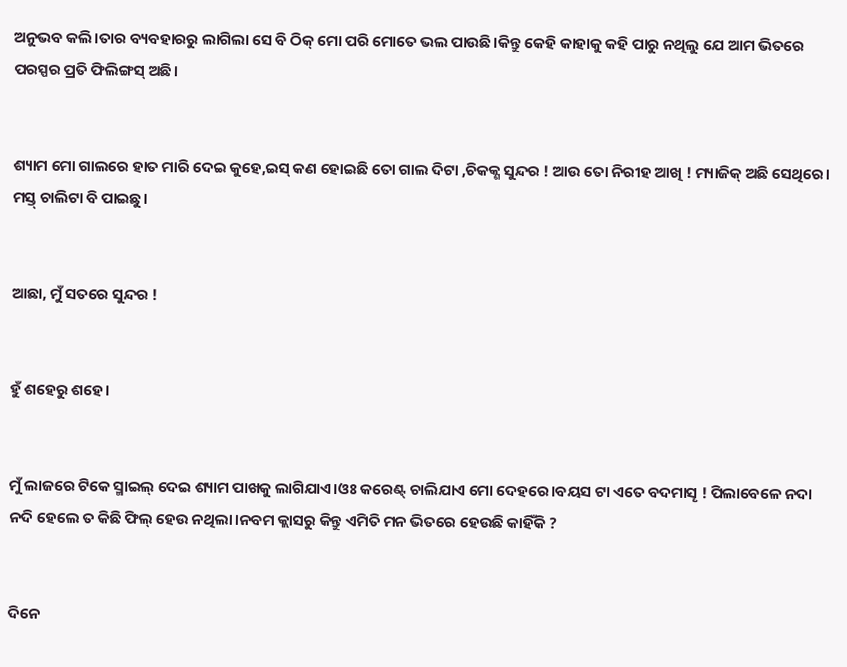ଅନୁଭବ କଲି।ତାର ବ୍ୟବହାରରୁ ଲାଗିଲା ସେ ବି ଠିକ୍ ମୋ ପରି ମୋତେ ଭଲ ପାଉଛି।କିନ୍ତୁ କେହି କାହାକୁ କହି ପାରୁ ନଥିଲୁ ଯେ ଆମ ଭିତରେ ପରସ୍ପର ପ୍ରତି ଫିଲିଙ୍ଗସ୍ ଅଛି।


ଶ୍ୟାମ ମୋ ଗାଲରେ ହାତ ମାରି ଦେଇ କୁହେ,ଇସ୍ କଣ ହୋଇଛି ତୋ ଗାଲ ଦିଟା ,ଚିକକ୍ଣ ସୁନ୍ଦର ! ଆଉ ତୋ ନିରୀହ ଆଖି ! ମ୍ୟାଜିକ୍ ଅଛି ସେଥିରେ। ମସ୍ତ୍ ଚାଲିଟା ବି ପାଇଛୁ।


ଆଛା, ମୁଁ ସତରେ ସୁନ୍ଦର !


ହୁଁ ଶହେରୁ ଶହେ।


ମୁଁ ଲାଜରେ ଟିକେ ସ୍ମାଇଲ୍ ଦେଇ ଶ୍ୟାମ ପାଖକୁ ଲାଗିଯାଏ।ଓଃ କରେଣ୍ଟ୍ ଚାଲିଯାଏ ମୋ ଦେହରେ।ବୟସ ଟା ଏତେ ବଦମାସୄ ! ପିଲାବେଳେ ନଦା ନଦି ହେଲେ ତ କିଛି ଫିଲ୍ ହେଉ ନଥିଲା।ନବମ କ୍ଲାସରୁ କିନ୍ତୁ ଏମିତି ମନ ଭିତରେ ହେଉଛି କାହିଁକି ?


ଦିନେ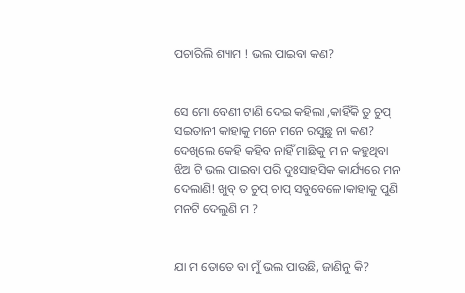ପଚାରିଲି ଶ୍ୟାମ ! ଭଲ ପାଇବା କଣ?


ସେ ମୋ ବେଣୀ ଟାଣି ଦେଇ କହିଲା ,କାହିଁକି ତୁ ଚୁପ୍ ସଇତାନୀ କାହାକୁ ମନେ ମନେ ରସୁଛୁ ନା କଣ? ଦେଖିଲେ କେହି କହିବ ନାହିଁ ମାଛିକୁ ମ ନ କହୁଥିବା ଝିଅ ଟି ଭଲ ପାଇବା ପରି ଦୁଃସାହସିକ କାର୍ଯ୍ୟରେ ମନ ଦେଲାଣି! ଖୁବ୍ ତ ଚୁପ୍ ଚାପ୍ ସବୁବେଳେ।କାହାକୁ ପୁଣି ମନଟି ଦେଲୁଣି ମ ?


ଯା ମ ତୋତେ ବା ମୁଁ ଭଲ ପାଉଛି, ଜାଣିନୁ କି?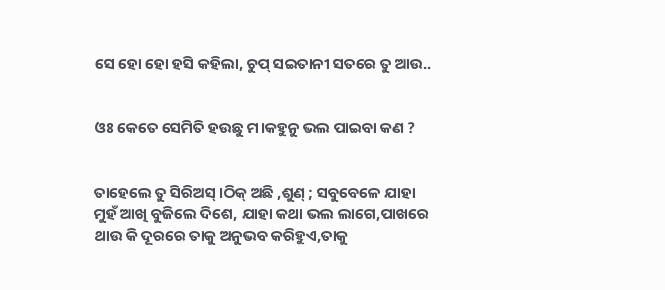ସେ ହୋ ହୋ ହସି କହିଲା, ଚୁପ୍ ସଇତାନୀ ସତରେ ତୁ ଆଉ..


ଓଃ କେତେ ସେମିତି ହଉଛୁ ମ।କହୁନୁ ଭଲ ପାଇବା କଣ ?


ତାହେଲେ ତୁ ସିରିଅସ୍ ।ଠିକ୍ ଅଛି ,ଶୁଣ୍ ; ସବୁବେଳେ ଯାହା ମୁହଁ ଆଖି ବୁଜିଲେ ଦିଶେ, ଯାହା କଥା ଭଲ ଲାଗେ,ପାଖରେ ଥାଉ କି ଦୂରରେ ତାକୁ ଅନୁଭବ କରିହୁଏ,ତାକୁ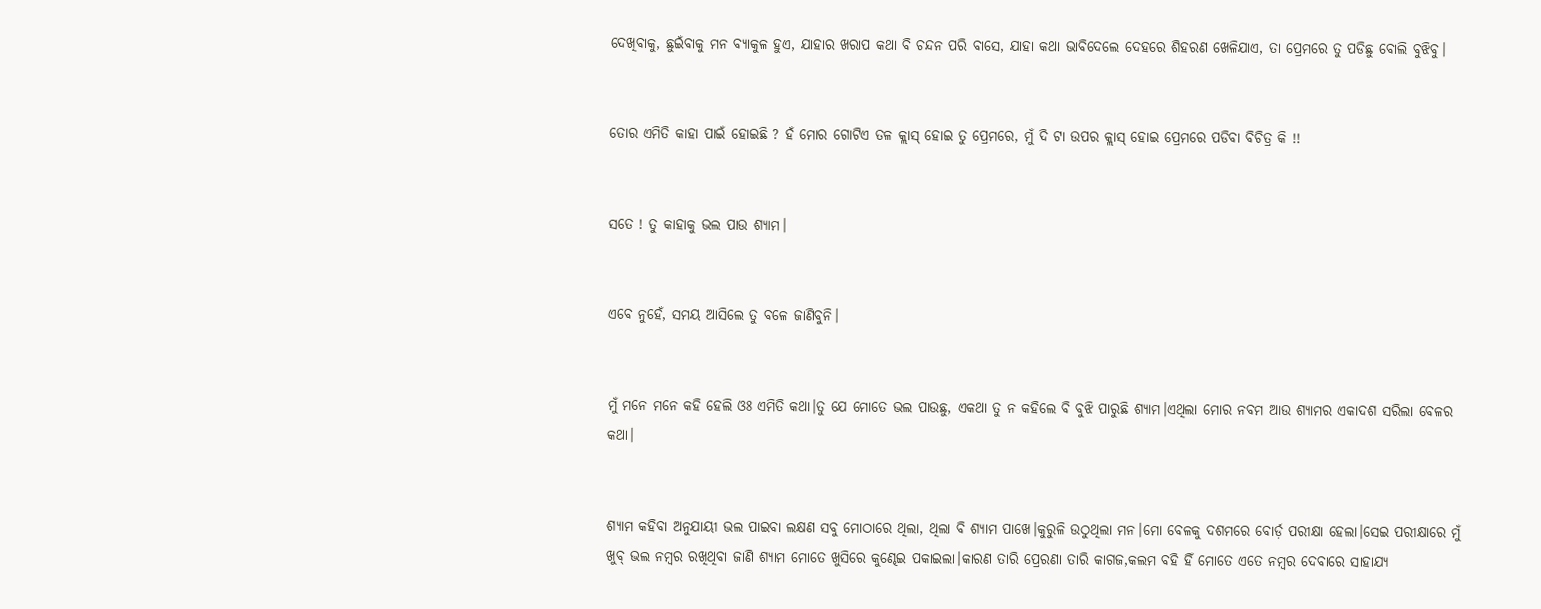ଦେଖିବାକୁ, ଛୁଇଁବାକୁ ମନ ବ୍ୟାକୁଳ ହୁଏ, ଯାହାର ଖରାପ କଥା ବି ଚନ୍ଦନ ପରି ବାସେ, ଯାହା କଥା ଭାବିଦେଲେ ଦେହରେ ଶିହରଣ ଖେଳିଯାଏ, ତା ପ୍ରେମରେ ତୁ ପଡିଛୁ ବୋଲି ବୁଝିବୁ।


ତୋର ଏମିତି କାହା ପାଇଁ ହୋଇଛି ? ହଁ ମୋର ଗୋଟିଏ ତଳ କ୍ଲାସ୍ ହୋଇ ତୁ ପ୍ରେମରେ, ମୁଁ ଦି ଟା ଉପର କ୍ଲାସ୍ ହୋଇ ପ୍ରେମରେ ପଡିବା ବିଚିତ୍ର କି !!


ସତେ ! ତୁ କାହାକୁ ଭଲ ପାଉ ଶ୍ୟାମ।


ଏବେ ନୁହେଁ, ସମୟ ଆସିଲେ ତୁ ବଳେ ଜାଣିବୁନି।


ମୁଁ ମନେ ମନେ କହି ହେଲି ଓଃ ଏମିତି କଥା।ତୁ ଯେ ମୋତେ ଭଲ ପାଉଛୁ, ଏକଥା ତୁ ନ କହିଲେ ବି ବୁଝି ପାରୁଛି ଶ୍ୟାମ।ଏଥିଲା ମୋର ନବମ ଆଉ ଶ୍ୟାମର ଏକାଦଶ ସରିଲା ବେଳର କଥା।


ଶ୍ୟାମ କହିବା ଅନୁଯାୟୀ ଭଲ ପାଇବା ଲକ୍ଷଣ ସବୁ ମୋଠାରେ ଥିଲା, ଥିଲା ବି ଶ୍ୟାମ ପାଖେ।କୁରୁଳି ଉଠୁଥିଲା ମନ।ମୋ ବେଳକୁ ଦଶମରେ ବୋର୍ଡ଼ ପରୀକ୍ଷା ହେଲା।ସେଇ ପରୀକ୍ଷାରେ ମୁଁ ଖୁବ୍ ଭଲ ନମ୍ବର ରଖିଥିବା ଜାଣି ଶ୍ୟାମ ମୋତେ ଖୁସିରେ କୁଣ୍ଢେଇ ପକାଇଲା।କାରଣ ତାରି ପ୍ରେରଣା ତାରି କାଗଜ,କଲମ ବହି ହିଁ ମୋତେ ଏତେ ନମ୍ବର ଦେବାରେ ସାହାଯ୍ୟ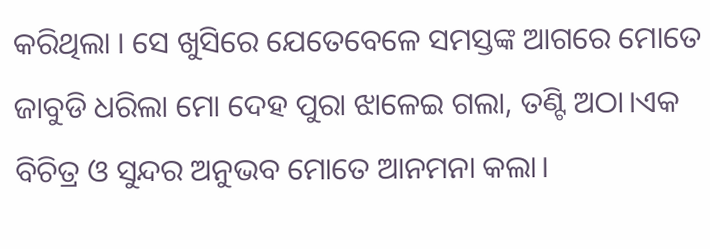କରିଥିଲା । ସେ ଖୁସିରେ ଯେତେବେଳେ ସମସ୍ତଙ୍କ ଆଗରେ ମୋତେ ଜାବୁଡି ଧରିଲା ମୋ ଦେହ ପୁରା ଝାଳେଇ ଗଲା, ତଣ୍ଟି ଅଠା।ଏକ ବିଚିତ୍ର ଓ ସୁନ୍ଦର ଅନୁଭବ ମୋତେ ଆନମନା କଲା।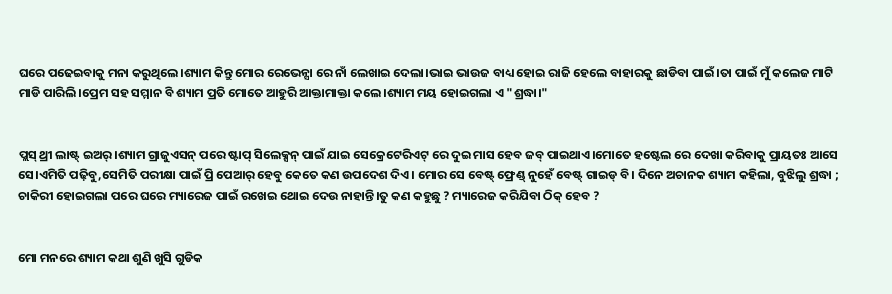ଘରେ ପଢେଇବାକୁ ମନା କରୁଥିଲେ।ଶ୍ୟାମ କିନ୍ତୁ ମୋର ରେଭେନ୍ସା ରେ ନାଁ ଲେଖାଇ ଦେଲା।ଭାଇ ଭାଉଜ ବାଧ୍ୟ ହୋଇ ରାଜି ହେଲେ ବାହାରକୁ ଛାଡିବା ପାଇଁ।ତା ପାଇଁ ମୁଁ କଲେଜ ମାଟି ମାଡି ପାରିଲି।ପ୍ରେମ ସହ ସମ୍ମାନ ବି ଶ୍ୟାମ ପ୍ରତି ମୋତେ ଆହୁରି ଆକ୍ତାମାକ୍ତା କଲେ।ଶ୍ୟାମ ମୟ ହୋଇଗଲା ଏ "ଶ୍ରଦ୍ଧା।"


ପ୍ଲସ୍ ଥ୍ରୀ ଲାଷ୍ଟ୍ ଇଅର୍।ଶ୍ୟାମ ଗ୍ରାଜୁଏସନ୍ ପରେ ଷ୍ଟାପ୍ ସିଲେକ୍ସନ୍ ପାଇଁ ଯାଇ ସେକ୍ରେଟେରିଏଟ୍ ରେ ଦୁଇ ମାସ ହେବ ଜବ୍ ପାଇଥାଏ।ମୋତେ ହଷ୍ଟେଲ ରେ ଦେଖା କରିବାକୁ ପ୍ରାୟତଃ ଆସେ ସେ।ଏମିତି ପଢ଼ିବୁ,ସେମିତି ପରୀକ୍ଷା ପାଇଁ ପ୍ରି ପେଆର୍ ହେବୁ କେତେ କଣ ଉପଦେଶ ଦିଏ। ମୋର ସେ ବେଷ୍ଟ୍ ଫ୍ରେଣ୍ଡ୍ ନୁହେଁ ବେଷ୍ଟ୍ ଗାଇଡ୍ ବି। ଦିନେ ଅଚାନକ ଶ୍ୟାମ କହିଲା, ବୁଝିଲୁ ଶ୍ରଦ୍ଧା ; ଚାକିରୀ ହୋଇଗଲା ପରେ ଘରେ ମ୍ୟାରେଜ ପାଇଁ ରଖେଇ ଥୋଇ ଦେଉ ନାହାନ୍ତି।ତୁ କଣ କହୁଛୁ ? ମ୍ୟାରେଜ କରିଯିବା ଠିକ୍ ହେବ ?


ମୋ ମନରେ ଶ୍ୟାମ କଥା ଶୁଣି ଖୁସି ଗୁଡିକ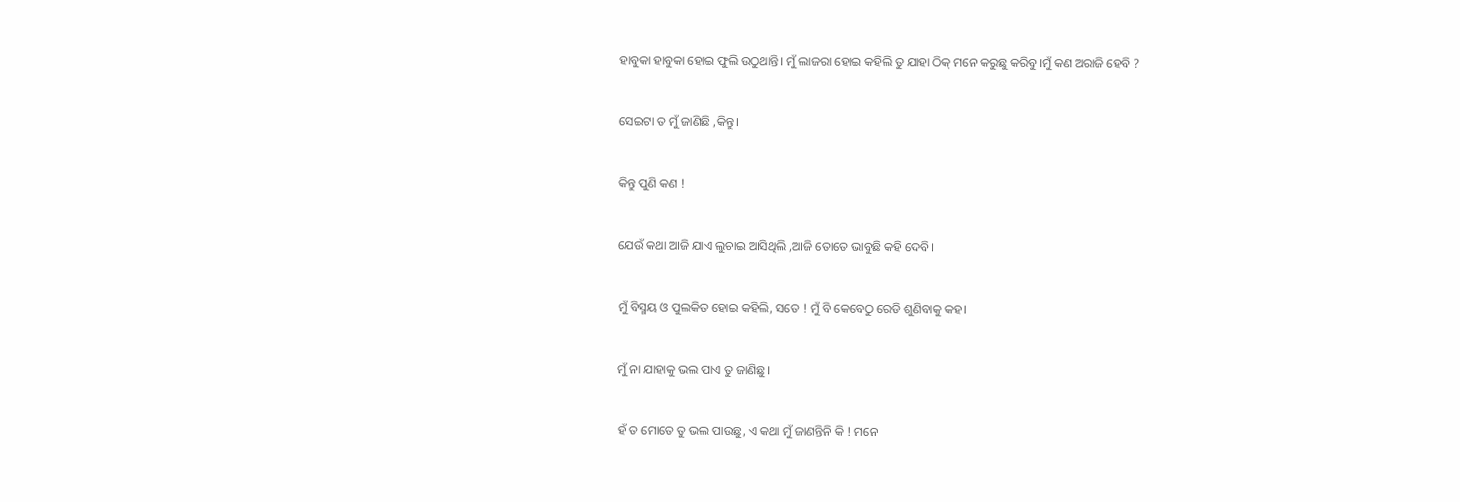ହାବୁକା ହାବୁକା ହୋଇ ଫୁଲି ଉଠୁଥାନ୍ତି। ମୁଁ ଲାଜରା ହୋଇ କହିଲି ତୁ ଯାହା ଠିକ୍ ମନେ କରୁଛୁ କରିବୁ।ମୁଁ କଣ ଅରାଜି ହେବି ?


ସେଇଟା ତ ମୁଁ ଜାଣିଛି ,କିନ୍ତୁ।


କିନ୍ତୁ ପୁଣି କଣ !


ଯେଉଁ କଥା ଆଜି ଯାଏ ଲୁଚାଇ ଆସିଥିଲି ,ଆଜି ତୋତେ ଭାବୁଛି କହି ଦେବି।


ମୁଁ ବିସ୍ମୟ ଓ ପୁଲକିତ ହୋଇ କହିଲି, ସତେ ! ମୁଁ ବି କେବେଠୁ ରେଡି ଶୁଣିବାକୁ କହ।


ମୁଁ ନା ଯାହାକୁ ଭଲ ପାଏ ତୁ ଜାଣିଛୁ।


ହଁ ତ ମୋତେ ତୁ ଭଲ ପାଉଛୁ, ଏ କଥା ମୁଁ ଜାଣନ୍ତିନି କି ! ମନେ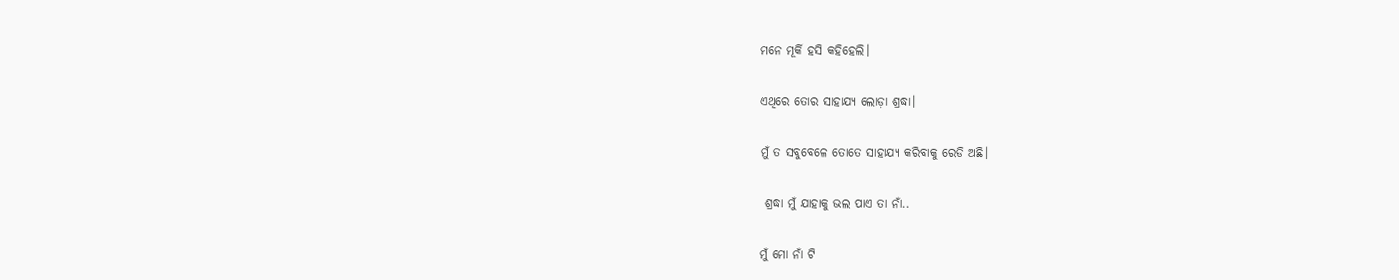ମନେ ମୂର୍କି ହସି କହିହେଲି।


ଏଥିରେ ତୋର ସାହାଯ୍ୟ ଲୋଡ଼ା ଶ୍ରଦ୍ଧା।


ମୁଁ ତ ସବୁବେଳେ ତୋତେ ସାହାଯ୍ୟ କରିବାକୁ ରେଡି ଅଛି।


 ଶ୍ରଦ୍ଧା ମୁଁ ଯାହାକୁ ଭଲ ପାଏ ତା ନାଁ..


ମୁଁ ମୋ ନାଁ ଟି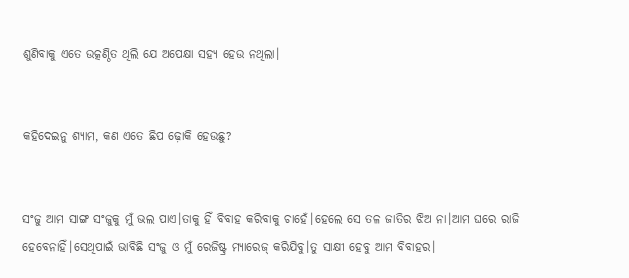ଶୁଣିବାକୁ ଏତେ ଉତ୍କଣ୍ଠିତ ଥିଲି ଯେ ଅପେକ୍ଷା ସହ୍ୟ ହେଉ ନଥିଲା।


କହିଦେଇନୁ ଶ୍ୟାମ, କଣ ଏତେ ଛିପ ଢ଼ୋକି ହେଉଛୁ?


ସଂଜୁ ଆମ ସାଙ୍ଗ ସଂଜୁକୁ ମୁଁ ଭଲ ପାଏ।ତାକୁ ହିଁ ବିବାହ କରିବାକୁ ଚାହେଁ।ହେଲେ ସେ ତଳ ଜାତିର ଝିଅ ନା।ଆମ ଘରେ ରାଜି ହେବେନାହିଁ।ସେଥିପାଇଁ ଭାବିଛି ସଂଜୁ ଓ ମୁଁ ରେଜିଷ୍ଟ୍ର ମ୍ୟାରେଜ୍ କରିଯିବୁ।ତୁ ସାକ୍ଷୀ ହେବୁ ଆମ ବିବାହର।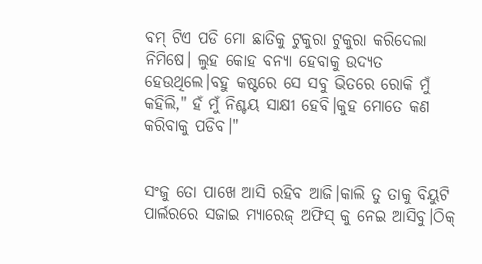ବମ୍ ଟିଏ ପଡି ମୋ ଛାତିକୁ ଟୁକୁରା ଟୁକୁରା କରିଦେଲା ନିମିଷେ। ଲୁହ କୋହ ବନ୍ୟା ହେବାକୁ ଉଦ୍ୟତ ହେଉଥିଲେ।ବହୁ କଷ୍ଟରେ ସେ ସବୁ ଭିତରେ ରୋକି ମୁଁ କହିଲି," ହଁ ମୁଁ ନିଶ୍ଚୟ ସାକ୍ଷୀ ହେବି।କୁହ ମୋତେ କଣ କରିବାକୁ ପଡିବ।"


ସଂଜୁ ତୋ ପାଖେ ଆସି ରହିବ ଆଜି।କାଲି ତୁ ତାକୁ ବିୟୁଟି ପାର୍ଲରରେ ସଜାଇ ମ୍ୟାରେଜ୍ ଅଫିସ୍ କୁ ନେଇ ଆସିବୁ।ଠିକ୍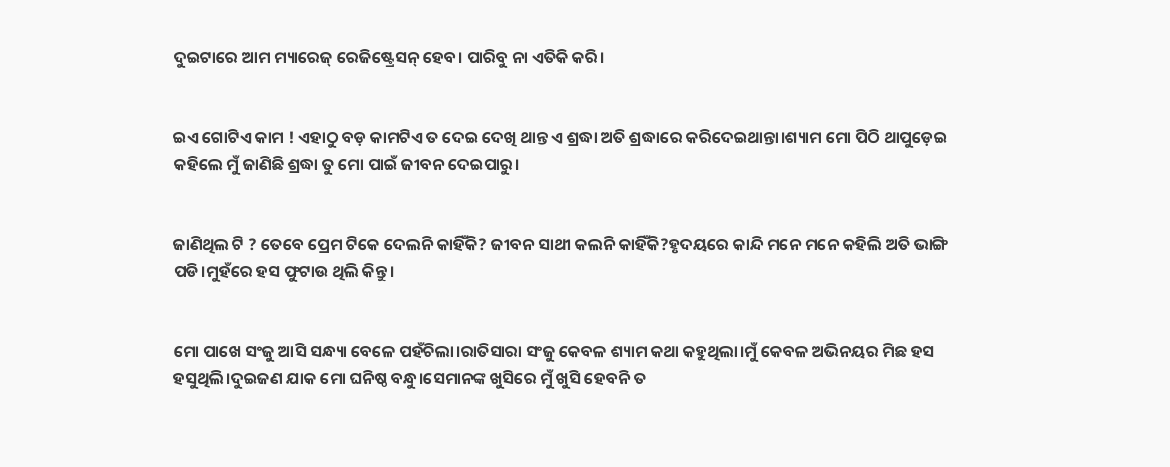ଦୁଇଟାରେ ଆମ ମ୍ୟାରେଜ୍ ରେଜିଷ୍ଟ୍ରେସନ୍ ହେବ। ପାରିବୁ ନା ଏତିକି କରି।


ଇଏ ଗୋଟିଏ କାମ ! ଏହାଠୁ ବଡ଼ କାମଟିଏ ତ ଦେଇ ଦେଖି ଥାନ୍ତ ଏ ଶ୍ରଦ୍ଧା ଅତି ଶ୍ରଦ୍ଧାରେ କରିଦେଇଥାନ୍ତା।ଶ୍ୟାମ ମୋ ପିଠି ଥାପୁଡ଼େଇ କହିଲେ ମୁଁ ଜାଣିଛି ଶ୍ରଦ୍ଧା ତୁ ମୋ ପାଇଁ ଜୀବନ ଦେଇପାରୁ।


ଜାଣିଥିଲ ଟି ? ତେବେ ପ୍ରେମ ଟିକେ ଦେଲନି କାହିଁକି? ଜୀବନ ସାଥୀ କଲନି କାହିଁକି?ହୃଦୟରେ କାନ୍ଦି ମନେ ମନେ କହିଲି ଅତି ଭାଙ୍ଗି ପଡି।ମୁହଁରେ ହସ ଫୁଟାଉ ଥିଲି କିନ୍ତୁ।


ମୋ ପାଖେ ସଂଜୁ ଆସି ସନ୍ଧ୍ୟା ବେଳେ ପହଁଚିଲା।ରାତିସାରା ସଂଜୁ କେବଳ ଶ୍ୟାମ କଥା କହୁଥିଲା।ମୁଁ କେବଳ ଅଭିନୟର ମିଛ ହସ ହସୁଥିଲି।ଦୁଇଜଣ ଯାକ ମୋ ଘନିଷ୍ଠ ବନ୍ଧୁ।ସେମାନଙ୍କ ଖୁସିରେ ମୁଁ ଖୁସି ହେବନି ତ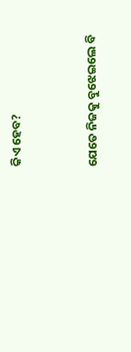କିଏ ହେବ?


ଯେତେ ନିଜକୁ ବୁଝେଇଲେ ବି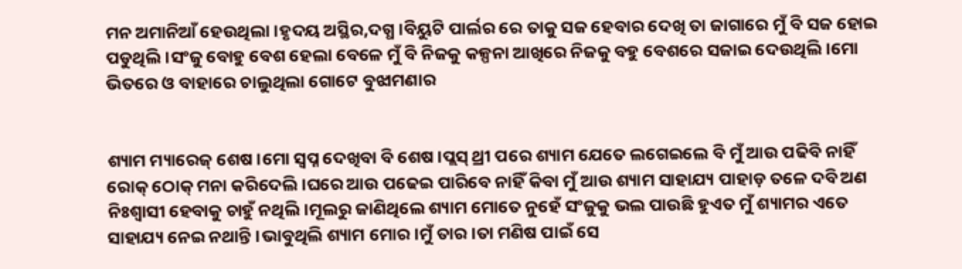ମନ ଅମାନିଆଁ ହେଉଥିଲା।ହୃଦୟ ଅସ୍ଥିର,ଦଗ୍ଧ।ବିୟୁଟି ପାର୍ଲର ରେ ତାକୁ ସଜ ହେବାର ଦେଖି ତା ଜାଗାରେ ମୁଁ ବି ସଜ ହୋଇ ପଡୁଥିଲି।ସଂଜୁ ବୋହୁ ବେଶ ହେଲା ବେଳେ ମୁଁ ବି ନିଜକୁ କଳ୍ପନା ଆଖିରେ ନିଜକୁ ବହୁ ବେଶରେ ସଜାଇ ଦେଉଥିଲି।ମୋ ଭିତରେ ଓ ବାହାରେ ଚାଲୁଥିଲା ଗୋଟେ ବୁଝାମଣାର


ଶ୍ୟାମ ମ୍ୟାରେଜ୍ ଶେଷ।ମୋ ସ୍ବପ୍ନ ଦେଖିବା ବି ଶେଷ।ପ୍ଲସ୍ ଥ୍ରୀ ପରେ ଶ୍ୟାମ ଯେତେ ଲଗେଇଲେ ବି ମୁଁ ଆଉ ପଢିବି ନାହିଁ ରୋକ୍ ଠୋକ୍ ମନା କରିଦେଲି।ଘରେ ଆଉ ପଢେଇ ପାରିବେ ନାହିଁ କିବା ମୁଁ ଆଉ ଶ୍ୟାମ ସାହାଯ୍ୟ ପାହାଡ଼ ତଳେ ଦବି ଅଣ ନିଃଶ୍ଵାସୀ ହେବାକୁ ଚାହୁଁ ନଥିଲି।ମୂଲରୁ ଜାଣିଥିଲେ ଶ୍ୟାମ ମୋତେ ନୁହେଁ ସଂଜୁକୁ ଭଲ ପାଉଛି ହୁଏତ ମୁଁ ଶ୍ୟାମର ଏତେ ସାହାଯ୍ୟ ନେଇ ନଥାନ୍ତି।ଭାବୁଥିଲି ଶ୍ୟାମ ମୋର।ମୁଁ ତାର।ତା ମଣିଷ ପାଇଁ ସେ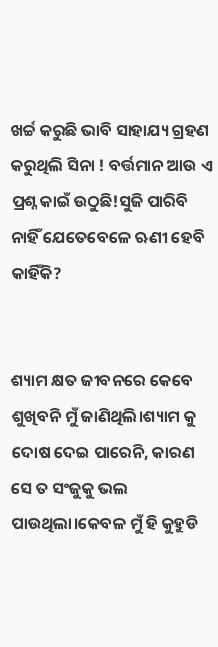ଖର୍ଚ୍ଚ କରୁଛି ଭାବି ସାହାଯ୍ୟ ଗ୍ରହଣ କରୁଥିଲି ସିନା ! ବର୍ତ୍ତମାନ ଆଉ ଏ ପ୍ରଶ୍ନ କାଇଁ ଉଠୁଛି!ସୁଜି ପାରିବି ନାହିଁ ଯେତେବେଳେ ଋଣୀ ହେବି କାହିଁକି?


ଶ୍ୟାମ କ୍ଷତ ଜୀବନରେ କେବେ ଶୁଖିବନି ମୁଁ ଜାଣିଥିଲି।ଶ୍ୟାମ କୁ ଦୋଷ ଦେଇ ପାରେନି, କାରଣ ସେ ତ ସଂଜୁକୁ ଭଲ ପାଉଥିଲା।କେବଳ ମୁଁ ହି କୁହୁଡି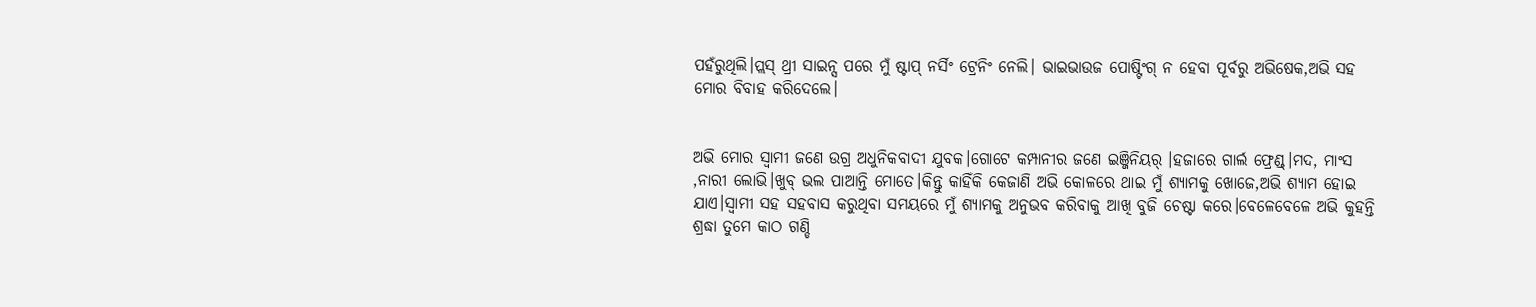ପହଁରୁଥିଲି।ପ୍ଲସ୍ ଥ୍ରୀ ସାଇନ୍ସ ପରେ ମୁଁ ଷ୍ଟାପ୍ ନର୍ସିଂ ଟ୍ରେନିଂ ନେଲି। ଭାଇଭାଉଜ ପୋଷ୍ଟିଂଗ୍ ନ ହେବା ପୂର୍ବରୁ ଅଭିଷେକ,ଅଭି ସହ ମୋର ବିବାହ କରିଦେଲେ।


ଅଭି ମୋର ସ୍ୱାମୀ ଜଣେ ଉଗ୍ର ଅଧୁନିକବାଦୀ ଯୁବକ।ଗୋଟେ କମ୍ପାନୀର ଜଣେ ଇଞ୍ଜିନିୟର୍ ।ହଜାରେ ଗାର୍ଲ ଫ୍ରେଣ୍ଡ୍।ମଦ, ମାଂସ ,ନାରୀ ଲୋଭି।ଖୁବ୍ ଭଲ ପାଆନ୍ତି ମୋତେ।କିନ୍ତୁ କାହିଁକି କେଜାଣି ଅଭି କୋଳରେ ଥାଇ ମୁଁ ଶ୍ୟାମକୁ ଖୋଜେ,ଅଭି ଶ୍ୟାମ ହୋଇ ଯାଏ।ସ୍ୱାମୀ ସହ ସହବାସ କରୁଥିବା ସମୟରେ ମୁଁ ଶ୍ୟାମକୁ ଅନୁଭବ କରିବାକୁ ଆଖି ବୁଜି ଚେଷ୍ଟା କରେ।ବେଳେବେଳେ ଅଭି କୁହନ୍ତି ଶ୍ରଦ୍ଧା ତୁମେ କାଠ ଗଣ୍ଡି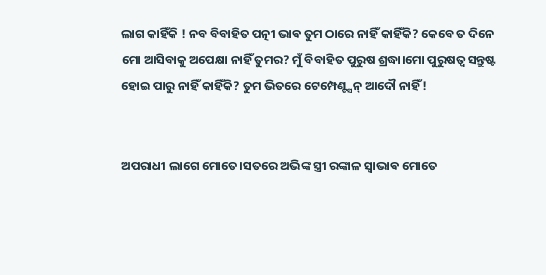ଲାଗ କାହିଁକି ! ନବ ବିବାହିତ ପତ୍ନୀ ଭାଵ ତୁମ ଠାରେ ନାହିଁ କାହିଁକି? କେବେ ତ ଦିନେ ମୋ ଆସିବାକୁ ଅପେକ୍ଷା ନାହିଁ ତୁମର? ମୁଁ ବିବାହିତ ପୁରୁଷ ଶ୍ରଦ୍ଧା।ମୋ ପୁରୁଷତ୍ବ ସନ୍ତୁଷ୍ଟ ହୋଇ ପାରୁ ନାହିଁ କାହିଁକି? ତୁମ ଭିତରେ ଟେମ୍ପେଣ୍ଟ୍ସନ୍ ଆଦୌ ନାହିଁ!


ଅପରାଧୀ ଲାଗେ ମୋତେ।ସତରେ ଅଭିଙ୍କ ସ୍ତ୍ରୀ ରଙ୍କାଳ ସ୍ୱାଭାଵ ମୋତେ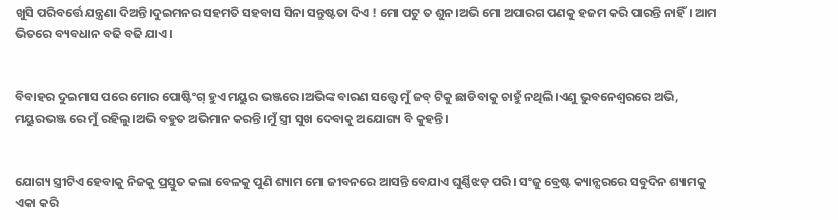ଖୁସି ପରିବର୍ତ୍ତେ ଯନ୍ତ୍ରଣା ଦିଅନ୍ତି।ଦୁଇମନର ସହମତି ସହବାସ ସିନା ସନ୍ତୁଷ୍ଟତା ଦିଏ ! ମୋ ପଟୁ ତ ଶୁନ।ଅଭି ମୋ ଅପାରଗ ପଣକୁ ହଜମ କରି ପାରନ୍ତି ନାହିଁ। ଆମ ଭିତରେ ବ୍ୟବଧାନ ବଢି ବଢି ଯାଏ।


ବିବାହର ଦୁଇମାସ ପରେ ମୋର ପୋଷ୍ଟିଂଗ୍ ହୁଏ ମୟୁର ଭଞ୍ଜରେ।ଅଭିଙ୍କ ବାରଣ ସତ୍ତ୍ୱେ ମୁଁ ଜବ୍ ଟିକୁ ଛାଡିବାକୁ ଚାହୁଁ ନଥିଲି।ଏଣୁ ଭୁବନେଶ୍ୱରରେ ଅଭି, ମୟୁରଭଞ୍ଜ ରେ ମୁଁ ରହିଲୁ।ଅଭି ବହୁତ ଅଭିମାନ କରନ୍ତି।ମୁଁ ସ୍ତ୍ରୀ ସୁଖ ଦେବାକୁ ଅଯୋଗ୍ୟ ବି କୁହନ୍ତି।


ଯୋଗ୍ୟ ସ୍ତ୍ରୀଟିଏ ହେବାକୁ ନିଜକୁ ପ୍ରସ୍ତୁତ କଲା ବେଳକୁ ପୁଣି ଶ୍ୟାମ ମୋ ଜୀବନରେ ଆସନ୍ତି ବେଯାଏ ଘୁର୍ଣ୍ଣିଝଡ଼ ପରି। ସଂଜୁ ବ୍ରେଷ୍ଟ କ୍ୟାନ୍ସରରେ ସବୁଦିନ ଶ୍ୟାମକୁ ଏକା କରି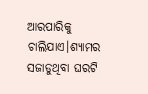ଆରପାରିକୁ ଚାଲିଯାଏ।ଶ୍ୟାମର ସଜାଡୁଥିବା ଘରଟି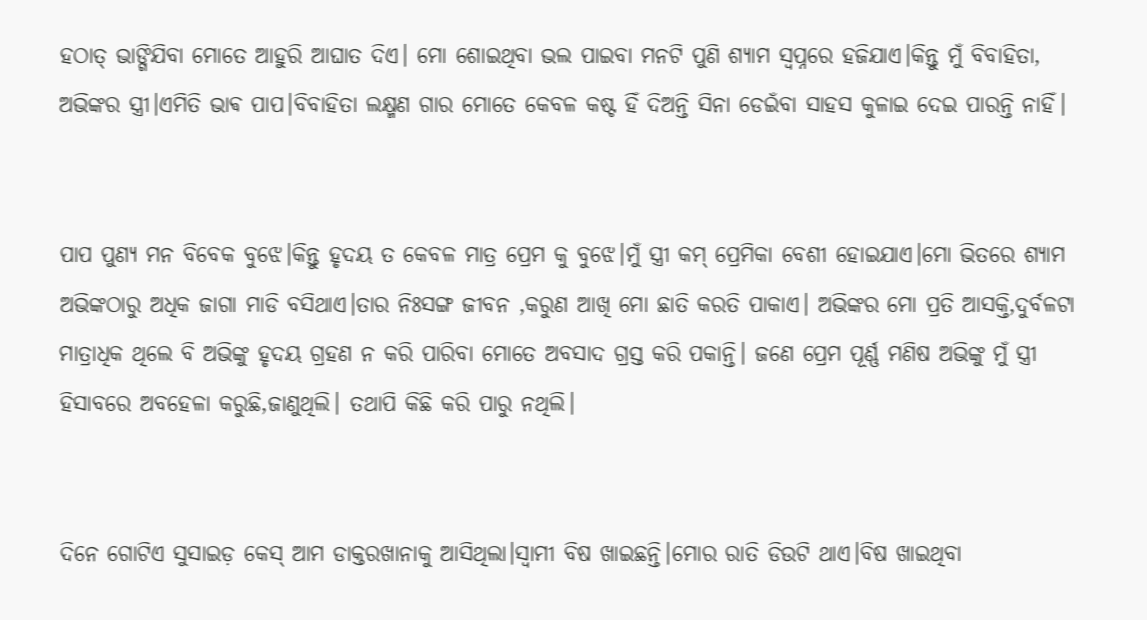ହଠାତ୍ ଭାଙ୍ଗିଯିବା ମୋତେ ଆହୁରି ଆଘାତ ଦିଏ। ମୋ ଶୋଇଥିବା ଭଲ ପାଇବା ମନଟି ପୁଣି ଶ୍ୟାମ ସ୍ୱପ୍ନରେ ହଜିଯାଏ।କିନ୍ତୁ ମୁଁ ବିବାହିତା, ଅଭିଙ୍କର ସ୍ତ୍ରୀ।ଏମିତି ଭାଵ ପାପ।ବିବାହିତା ଲକ୍ଷ୍ମଣ ଗାର ମୋତେ କେବଳ କଷ୍ଟ ହିଁ ଦିଅନ୍ତି ସିନା ଡେଇଁବା ସାହସ କୁଳାଇ ଦେଇ ପାରନ୍ତି ନାହିଁ।


ପାପ ପୁଣ୍ୟ ମନ ବିବେକ ବୁଝେ।କିନ୍ତୁ ହୃଦୟ ତ କେବଳ ମାତ୍ର ପ୍ରେମ କୁ ବୁଝେ।ମୁଁ ସ୍ତ୍ରୀ କମ୍ ପ୍ରେମିକା ବେଶୀ ହୋଇଯାଏ।ମୋ ଭିତରେ ଶ୍ୟାମ ଅଭିଙ୍କଠାରୁ ଅଧିକ ଜାଗା ମାଡି ବସିଥାଏ।ତାର ନିଃସଙ୍ଗ ଜୀବନ ,କରୁଣ ଆଖି ମୋ ଛାତି କରତି ପାକାଏ। ଅଭିଙ୍କର ମୋ ପ୍ରତି ଆସକ୍ତି,ଦୁର୍ବଳଟା ମାତ୍ରାଧିକ ଥିଲେ ବି ଅଭିଙ୍କୁ ହୃଦୟ ଗ୍ରହଣ ନ କରି ପାରିବା ମୋତେ ଅବସାଦ ଗ୍ରସ୍ତ କରି ପକାନ୍ତି। ଜଣେ ପ୍ରେମ ପୂର୍ଣ୍ଣ ମଣିଷ ଅଭିଙ୍କୁ ମୁଁ ସ୍ତ୍ରୀ ହିସାବରେ ଅବହେଳା କରୁଛି,ଜାଣୁଥିଲି। ତଥାପି କିଛି କରି ପାରୁ ନଥିଲି।


ଦିନେ ଗୋଟିଏ ସୁସାଇଡ଼ କେସ୍ ଆମ ଡାକ୍ତରଖାନାକୁ ଆସିଥିଲା।ସ୍ୱାମୀ ବିଷ ଖାଇଛନ୍ତି।ମୋର ରାତି ଡିଉଟି ଥାଏ।ବିଷ ଖାଇଥିବା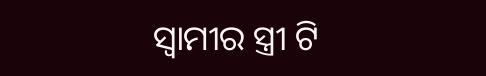ସ୍ୱାମୀର ସ୍ତ୍ରୀ ଟି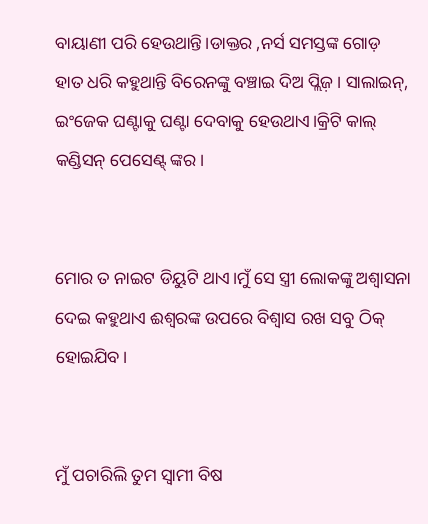ବାୟାଣୀ ପରି ହେଉଥାନ୍ତି।ଡାକ୍ତର ,ନର୍ସ ସମସ୍ତଙ୍କ ଗୋଡ଼ ହାତ ଧରି କହୁଥାନ୍ତି ବିରେନଙ୍କୁ ବଞ୍ଚାଇ ଦିଅ ପ୍ଲିଜ଼। ସାଲାଇନ୍, ଇଂଜେକ ଘଣ୍ଟାକୁ ଘଣ୍ଟା ଦେବାକୁ ହେଉଥାଏ।କ୍ରିଟି କାଲ୍ କଣ୍ଡିସନ୍ ପେସେଣ୍ଟ୍ ଙ୍କର।


ମୋର ତ ନାଇଟ ଡିୟୁଟି ଥାଏ।ମୁଁ ସେ ସ୍ତ୍ରୀ ଲୋକଙ୍କୁ ଅଶ୍ବାସନା ଦେଇ କହୁଥାଏ ଈଶ୍ବରଙ୍କ ଉପରେ ବିଶ୍ୱାସ ରଖ ସବୁ ଠିକ୍ ହୋଇଯିବ।


ମୁଁ ପଚାରିଲି ତୁମ ସ୍ୱାମୀ ବିଷ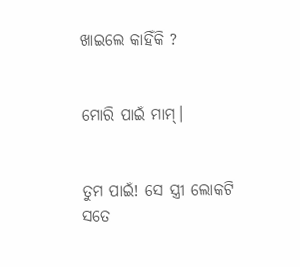ଖାଇଲେ କାହିଁକି ?


ମୋରି ପାଇଁ ମାମ୍।


ତୁମ ପାଇଁ! ସେ ସ୍ତ୍ରୀ ଲୋକଟି ସତେ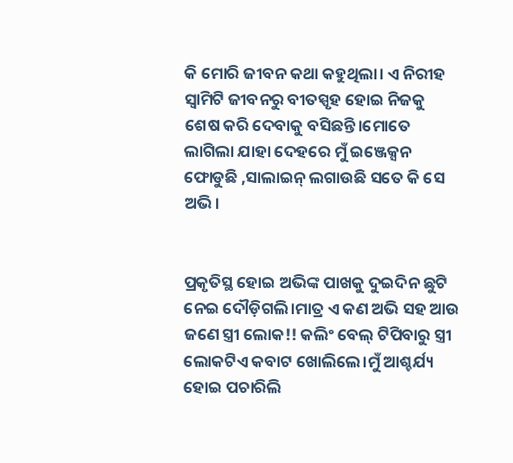କି ମୋରି ଜୀବନ କଥା କହୁଥିଲା। ଏ ନିରୀହ ସ୍ୱାମିଟି ଜୀବନରୁ ବୀତସ୍ପୃହ ହୋଇ ନିଜକୁ ଶେଷ କରି ଦେବାକୁ ବସିଛନ୍ତି।ମୋତେ ଲାଗିଲା ଯାହା ଦେହରେ ମୁଁ ଇଞ୍ଜେକ୍ସନ ଫୋଡୁଛି ,ସାଲାଇନ୍ ଲଗାଉଛି ସତେ କି ସେ ଅଭି।


ପ୍ରକୃତିସ୍ଥ ହୋଇ ଅଭିଙ୍କ ପାଖକୁ ଦୁଇଦିନ ଛୁଟି ନେଇ ଦୌଡ଼ିଗଲି।ମାତ୍ର ଏ କଣ ଅଭି ସହ ଆଉ ଜଣେ ସ୍ତ୍ରୀ ଲୋକ!! କଲିଂ ବେଲ୍ ଟିପିବାରୁ ସ୍ତ୍ରୀ ଲୋକଟିଏ କବାଟ ଖୋଲିଲେ।ମୁଁ ଆଶ୍ଚର୍ଯ୍ୟ ହୋଇ ପଚାରିଲି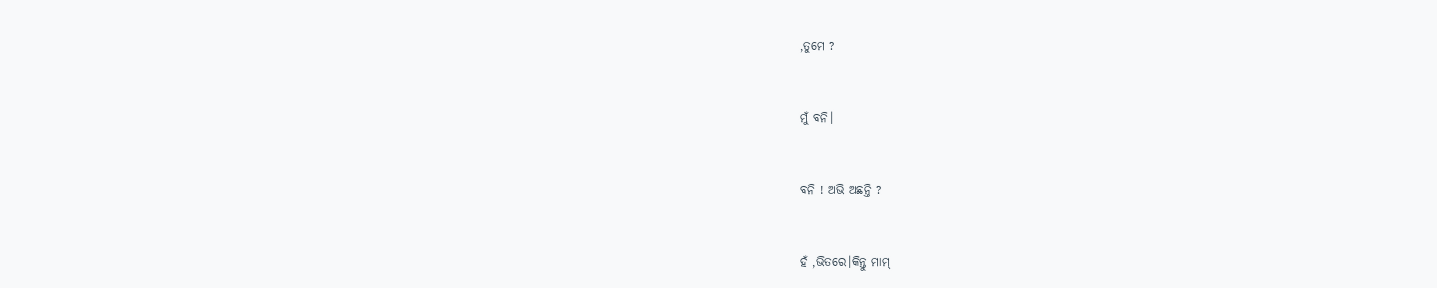,ତୁମେ ?


ମୁଁ ବନି।


ବନି ! ଅଭି ଅଛନ୍ତି ?


ହଁ ,ଭିତରେ।କିନ୍ତୁ ମାମ୍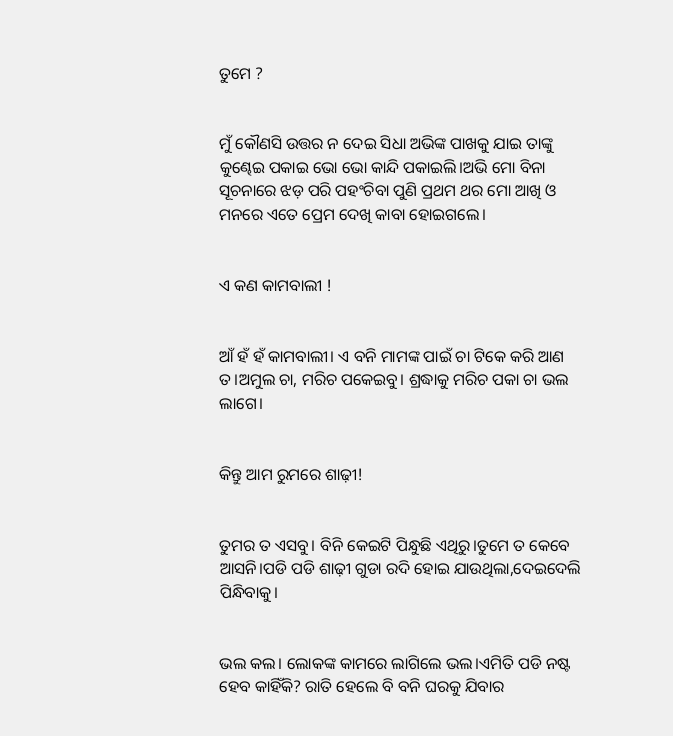ତୁମେ ?


ମୁଁ କୌଣସି ଉତ୍ତର ନ ଦେଇ ସିଧା ଅଭିଙ୍କ ପାଖକୁ ଯାଇ ତାଙ୍କୁ କୁଣ୍ଢେଇ ପକାଇ ଭୋ ଭୋ କାନ୍ଦି ପକାଇଲି।ଅଭି ମୋ ବିନା ସୂଚନାରେ ଝଡ଼ ପରି ପହଂଚିବା ପୁଣି ପ୍ରଥମ ଥର ମୋ ଆଖି ଓ ମନରେ ଏତେ ପ୍ରେମ ଦେଖି କାବା ହୋଇଗଲେ।


ଏ କଣ କାମବାଲୀ !


ଆଁ ହଁ ହଁ କାମବାଲୀ। ଏ ବନି ମାମଙ୍କ ପାଇଁ ଚା ଟିକେ କରି ଆଣ ତ।ଅମୁଲ ଚା, ମରିଚ ପକେଇବୁ। ଶ୍ରଦ୍ଧାକୁ ମରିଚ ପକା ଚା ଭଲ ଲାଗେ।


କିନ୍ତୁ ଆମ ରୁମରେ ଶାଢ଼ୀ!


ତୁମର ତ ଏସବୁ। ବିନି କେଇଟି ପିନ୍ଧୁଛି ଏଥିରୁ।ତୁମେ ତ କେବେ ଆସନି।ପଡି ପଡି ଶାଢ଼ୀ ଗୁଡା ରଦି ହୋଇ ଯାଉଥିଲା,ଦେଇଦେଲି ପିନ୍ଧିବାକୁ।


ଭଲ କଲ। ଲୋକଙ୍କ କାମରେ ଲାଗିଲେ ଭଲ।ଏମିତି ପଡି ନଷ୍ଟ ହେବ କାହିଁକି? ରାତି ହେଲେ ବି ବନି ଘରକୁ ଯିବାର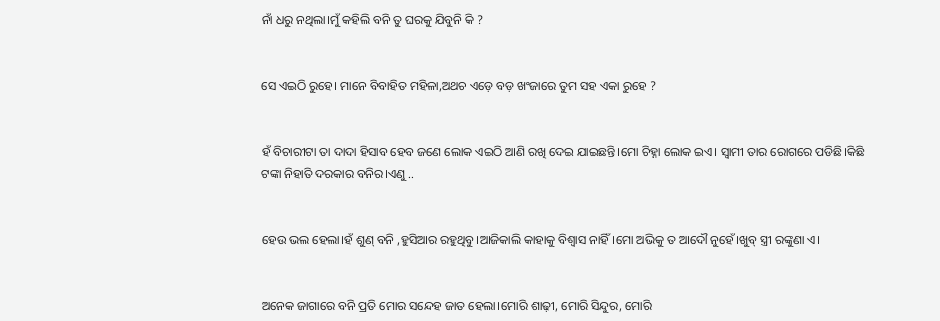ନାଁ ଧରୁ ନଥିଲା।ମୁଁ କହିଲି ବନି ତୁ ଘରକୁ ଯିବୁନି କି ?


ସେ ଏଇଠି ରୁହେ। ମାନେ ବିବାହିତ ମହିଳା,ଅଥଚ ଏଡ଼େ ବଡ଼ ଖଂଜାରେ ତୁମ ସହ ଏକା ରୁହେ ?


ହଁ ବିଚାରୀଟା ତା ଦାଦା ହିସାବ ହେବ ଜଣେ ଲୋକ ଏଇଠି ଆଣି ରଖି ଦେଇ ଯାଇଛନ୍ତି।ମୋ ଚିହ୍ନା ଲୋକ ଇଏ। ସ୍ୱାମୀ ତାର ରୋଗରେ ପଡିଛି।କିଛି ଟଙ୍କା ନିହାତି ଦରକାର ବନିର।ଏଣୁ ..


ହେଉ ଭଲ ହେଲା।ହଁ ଶୁଣ୍ ବନି ,ହୁସିଆର ରହୁଥିବୁ।ଆଜିକାଲି କାହାକୁ ବିଶ୍ୱାସ ନାହିଁ।ମୋ ଅଭିକୁ ତ ଆଦୌ ନୁହେଁ।ଖୁବ୍ ସ୍ତ୍ରୀ ରଙ୍କୁଣା ଏ।


ଅନେକ ଜାଗାରେ ବନି ପ୍ରତି ମୋର ସନ୍ଦେହ ଜାତ ହେଲା।ମୋରି ଶାଢ଼ୀ, ମୋରି ସିନ୍ଦୁର, ମୋରି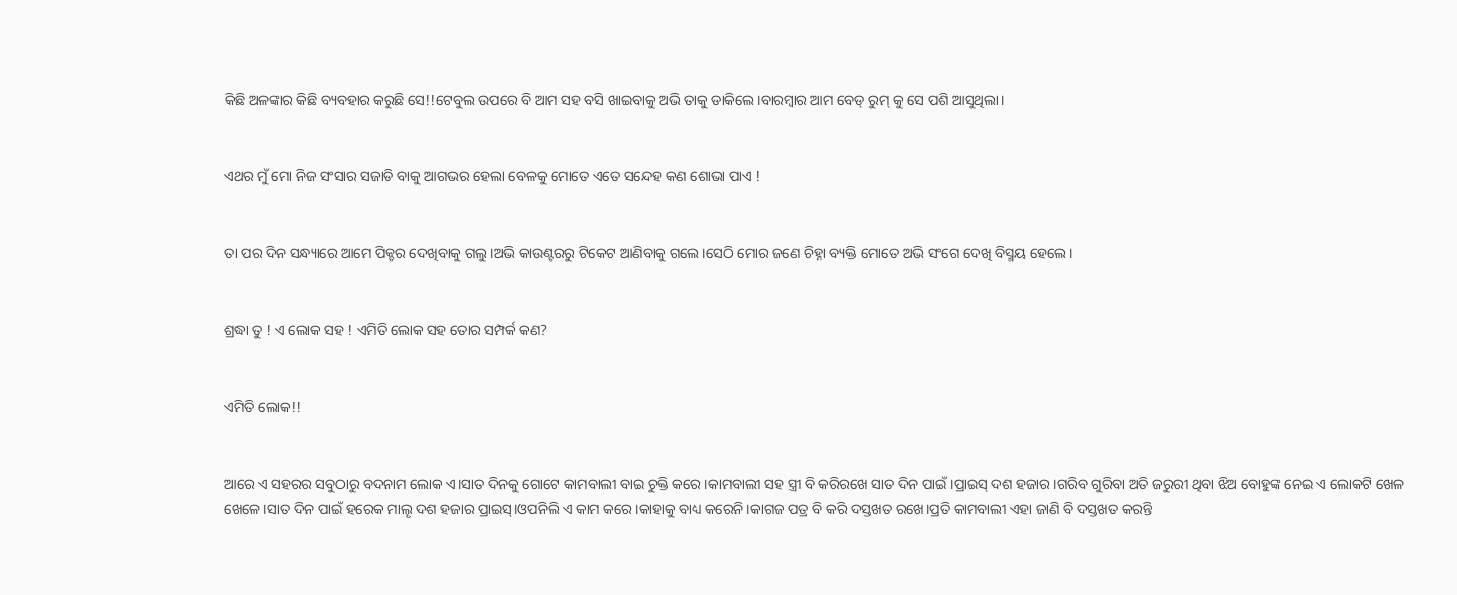କିଛି ଅଳଙ୍କାର କିଛି ବ୍ୟବହାର କରୁଛି ସେ!!ଟେବୁଲ ଉପରେ ବି ଆମ ସହ ବସି ଖାଇବାକୁ ଅଭି ତାକୁ ଡାକିଲେ।ବାରମ୍ବାର ଆମ ବେଡ୍ ରୁମ୍ କୁ ସେ ପଶି ଆସୁଥିଲା।


ଏଥର ମୁଁ ମୋ ନିଜ ସଂସାର ସଜାଡି ବାକୁ ଆଗଭର ହେଲା ବେଳକୁ ମୋତେ ଏତେ ସନ୍ଦେହ କଣ ଶୋଭା ପାଏ !


ତା ପର ଦିନ ସନ୍ଧ୍ୟାରେ ଆମେ ପିକ୍ଚର ଦେଖିବାକୁ ଗଲୁ।ଅଭି କାଉଣ୍ଟରରୁ ଟିକେଟ ଆଣିବାକୁ ଗଲେ।ସେଠି ମୋର ଜଣେ ଚିହ୍ନା ବ୍ୟକ୍ତି ମୋତେ ଅଭି ସଂଗେ ଦେଖି ବିସ୍ମୟ ହେଲେ।


ଶ୍ରଦ୍ଧା ତୁ ! ଏ ଲୋକ ସହ ! ଏମିତି ଲୋକ ସହ ତୋର ସମ୍ପର୍କ କଣ?


ଏମିତି ଲୋକ!!


ଆରେ ଏ ସହରର ସବୁଠାରୁ ବଦନାମ ଲୋକ ଏ।ସାତ ଦିନକୁ ଗୋଟେ କାମବାଲୀ ବାଇ ଚୁକ୍ତି କରେ।କାମବାଲୀ ସହ ସ୍ତ୍ରୀ ବି କରିରଖେ ସାତ ଦିନ ପାଇଁ।ପ୍ରାଇସ୍ ଦଶ ହଜାର।ଗରିବ ଗୁରିବା ଅତି ଜରୁରୀ ଥିବା ଝିଅ ବୋହୁଙ୍କ ନେଇ ଏ ଲୋକଟି ଖେଳ ଖେଳେ।ସାତ ଦିନ ପାଇଁ ହରେକ ମାଲୄ ଦଶ ହଜାର ପ୍ରାଇସ୍।ଓପନିଲି ଏ କାମ କରେ।କାହାକୁ ବାଧ୍ୟ କରେନି।କାଗଜ ପତ୍ର ବି କରି ଦସ୍ତଖତ ରଖେ।ପ୍ରତି କାମବାଲୀ ଏହା ଜାଣି ବି ଦସ୍ତଖତ କରନ୍ତି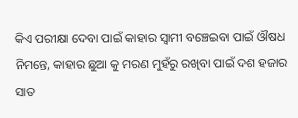କିଏ ପରୀକ୍ଷା ଦେବା ପାଇଁ କାହାର ସ୍ୱାମୀ ବଞ୍ଚେଇବା ପାଇଁ ଔଷଧ ନିମନ୍ତେ, କାହାର ଛୁଆ କୁ ମରଣ ମୁହଁରୁ ରଖିବା ପାଇଁ ଦଶ ହଜାର ସାତ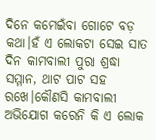ଦିନେ କମେଇଁବା ଗୋଟେ ବଡ଼ କଥା।ହଁ ଏ ଲୋକଟା ସେଇ ସାତ ଦିନ କାମବାଲୀ ପୁରା ଶ୍ରଦ୍ଧା ସମ୍ମାନ, ଥାଟ ପାଟ ସହ ରଖେ।କୌଣସି କାମବାଲୀ ଅଭିଯୋଗ କରେନି କି ଏ ଲୋକ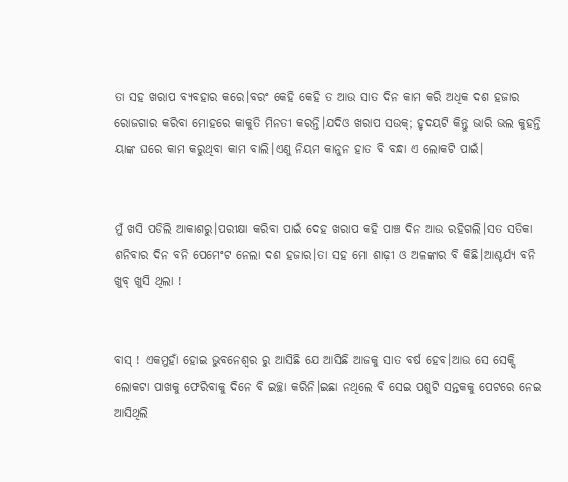ତା ସହ ଖରାପ ବ୍ୟବହାର କରେ।ବରଂ କେହି କେହି ତ ଆଉ ସାତ ଦିନ କାମ କରି ଅଧିକ ଦଶ ହଜାର ରୋଜଗାର କରିବା ମୋହରେ କାକୁତି ମିନତୀ କରନ୍ତି।ଯଦିଓ ଖରାପ ସଉକ୍; ହୃଦୟଟି କିନ୍ତୁ ଭାରି ଭଲ କୁହନ୍ତି ୟାଙ୍କ ଘରେ କାମ କରୁଥିବା କାମ ବାଲି।ଏଣୁ ନିୟମ କାନୁନ ହାତ ବି ବନ୍ଧା ଏ ଲୋକଟି ପାଇଁ।


ମୁଁ ଖସି ପଡିଲି ଆକାଶରୁ।ପରୀକ୍ଷା କରିବା ପାଇଁ ଦେହ ଖରାପ କହି ପାଞ୍ଚ ଦିନ ଆଉ ରହିଗଲି।ସତ ସତିକା ଶନିବାର ଦିନ ବନି ପେମେଂଟ ନେଲା ଦଶ ହଜାର।ତା ସହ ମୋ ଶାଢ଼ୀ ଓ ଅଳଙ୍କାର ବି କିଛି।ଆଶ୍ଚର୍ଯ୍ୟ ବନି ଖୁବ୍ ଖୁସି ଥିଲା !


ବାସ୍ ! ଏକମୁହାଁ ହୋଇ ଭୁବନେଶ୍ୱର ରୁ ଆସିଛି ଯେ ଆସିଛି ଆଜକୁ ସାତ ବର୍ଷ ହେବ।ଆଉ ସେ ସେକ୍ସି ଲୋକଟା ପାଖକୁ ଫେରିବାକୁ ଦିନେ ବି ଇଚ୍ଛା କରିନି।ଇଛା ନଥିଲେ ବି ସେଇ ପଶୁଟି ସନ୍ତକକୁ ପେଟରେ ନେଇ ଆସିଥିଲି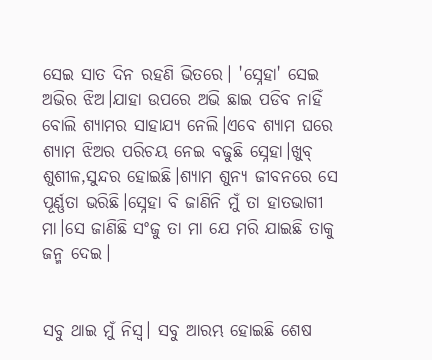ସେଇ ସାତ ଦିନ ରହଣି ଭିତରେ। 'ସ୍ନେହା' ସେଇ ଅଭିର ଝିଅ।ଯାହା ଉପରେ ଅଭି ଛାଇ ପଡିବ ନାହିଁ ବୋଲି ଶ୍ୟାମର ସାହାଯ୍ୟ ନେଲି।ଏବେ ଶ୍ୟାମ ଘରେ ଶ୍ୟାମ ଝିଅର ପରିଚୟ ନେଇ ବଢୁଛି ସ୍ନେହା।ଖୁବ୍ ଶୁଶୀଳ,ସୁନ୍ଦର ହୋଇଛି।ଶ୍ୟାମ ଶୁନ୍ୟ ଜୀବନରେ ସେ ପୂର୍ଣ୍ଣତା ଭରିଛି।ସ୍ନେହା ବି ଜାଣିନି ମୁଁ ତା ହାତଭାଗୀ ମା।ସେ ଜାଣିଛି ସଂଜୁ ତା ମା ଯେ ମରି ଯାଇଛି ତାକୁ ଜନ୍ମ ଦେଇ।


ସବୁ ଥାଇ ମୁଁ ନିସ୍ୱ। ସବୁ ଆରମ୍ଭ ହୋଇଛି ଶେଷ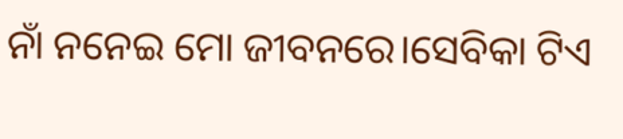ନାଁ ନନେଇ ମୋ ଜୀବନରେ।ସେବିକା ଟିଏ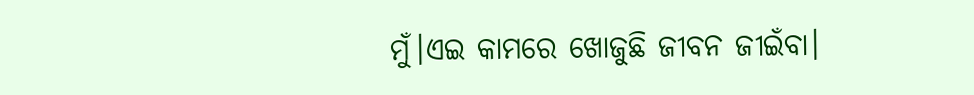ମୁଁ।ଏଇ କାମରେ ଖୋଜୁଛି ଜୀବନ ଜୀଇଁବା।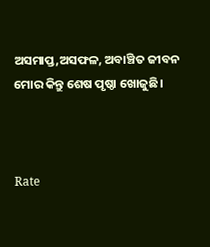ଅସମାପ୍ତ,ଅସଫଳ, ଅବାଞ୍ଚିତ ଜୀବନ ମୋର କିନ୍ତୁ ଶେଷ ପୃଷ୍ଠା ଖୋଜୁଛି।



Rate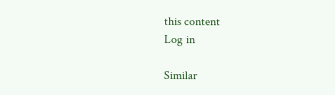this content
Log in

Similar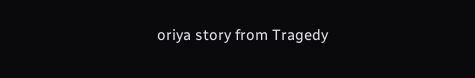oriya story from Tragedy